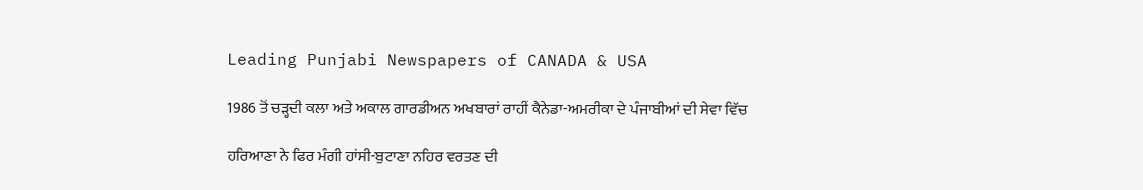Leading Punjabi Newspapers of CANADA & USA

1986 ਤੋਂ ਚੜ੍ਹਦੀ ਕਲਾ ਅਤੇ ਅਕਾਲ ਗਾਰਡੀਅਨ ਅਖਬਾਰਾਂ ਰਾਹੀਂ ਕੈਨੇਡਾ-ਅਮਰੀਕਾ ਦੇ ਪੰਜਾਬੀਆਂ ਦੀ ਸੇਵਾ ਵਿੱਚ

ਹਰਿਆਣਾ ਨੇ ਫਿਰ ਮੰਗੀ ਹਾਂਸੀ-ਬੁਟਾਣਾ ਨਹਿਰ ਵਰਤਣ ਦੀ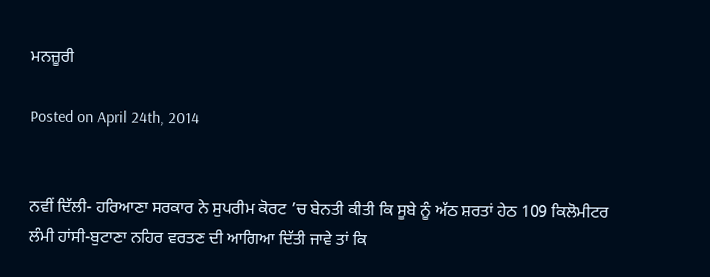ਮਨਜ਼ੂਰੀ

Posted on April 24th, 2014


ਨਵੀਂ ਦਿੱਲੀ- ਹਰਿਆਣਾ ਸਰਕਾਰ ਨੇ ਸੁਪਰੀਮ ਕੋਰਟ ’ਚ ਬੇਨਤੀ ਕੀਤੀ ਕਿ ਸੂਬੇ ਨੂੰ ਅੱਠ ਸ਼ਰਤਾਂ ਹੇਠ 109 ਕਿਲੋਮੀਟਰ ਲੰਮੀ ਹਾਂਸੀ-ਬੁਟਾਣਾ ਨਹਿਰ ਵਰਤਣ ਦੀ ਆਗਿਆ ਦਿੱਤੀ ਜਾਵੇ ਤਾਂ ਕਿ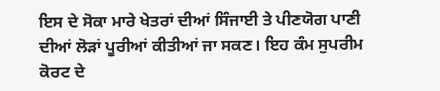ਇਸ ਦੇ ਸੋਕਾ ਮਾਰੇ ਖੇਤਰਾਂ ਦੀਆਂ ਸਿੰਜਾਈ ਤੇ ਪੀਣਯੋਗ ਪਾਣੀ ਦੀਆਂ ਲੋੜਾਂ ਪੂਰੀਆਂ ਕੀਤੀਆਂ ਜਾ ਸਕਣ। ਇਹ ਕੰਮ ਸੁਪਰੀਮ ਕੋਰਟ ਦੇ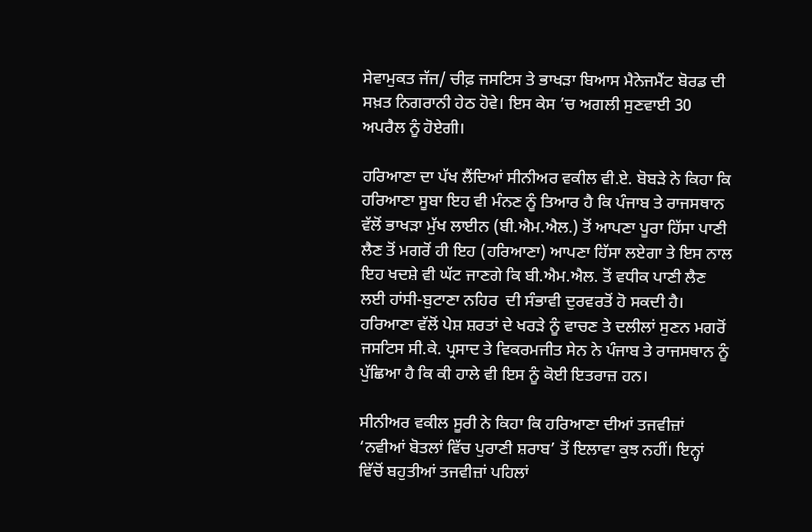ਸੇਵਾਮੁਕਤ ਜੱਜ/ ਚੀਫ਼ ਜਸਟਿਸ ਤੇ ਭਾਖੜਾ ਬਿਆਸ ਮੈਨੇਜਮੈਂਟ ਬੋਰਡ ਦੀ ਸਖ਼ਤ ਨਿਗਰਾਨੀ ਹੇਠ ਹੋਵੇ। ਇਸ ਕੇਸ ’ਚ ਅਗਲੀ ਸੁਣਵਾਈ 30 ਅਪਰੈਲ ਨੂੰ ਹੋਏਗੀ।

ਹਰਿਆਣਾ ਦਾ ਪੱਖ ਲੈਂਦਿਆਂ ਸੀਨੀਅਰ ਵਕੀਲ ਵੀ.ਏ. ਬੋਬੜੇ ਨੇ ਕਿਹਾ ਕਿ ਹਰਿਆਣਾ ਸੂਬਾ ਇਹ ਵੀ ਮੰਨਣ ਨੂੰ ਤਿਆਰ ਹੈ ਕਿ ਪੰਜਾਬ ਤੇ ਰਾਜਸਥਾਨ ਵੱਲੋਂ ਭਾਖੜਾ ਮੁੱਖ ਲਾਈਨ (ਬੀ.ਐਮ.ਐਲ.) ਤੋਂ ਆਪਣਾ ਪੂਰਾ ਹਿੱਸਾ ਪਾਣੀ ਲੈਣ ਤੋਂ ਮਗਰੋਂ ਹੀ ਇਹ (ਹਰਿਆਣਾ) ਆਪਣਾ ਹਿੱਸਾ ਲਏਗਾ ਤੇ ਇਸ ਨਾਲ ਇਹ ਖਦਸ਼ੇ ਵੀ ਘੱਟ ਜਾਣਗੇ ਕਿ ਬੀ.ਐਮ.ਐਲ. ਤੋਂ ਵਧੀਕ ਪਾਣੀ ਲੈਣ ਲਈ ਹਾਂਸੀ-ਬੁਟਾਣਾ ਨਹਿਰ  ਦੀ ਸੰਭਾਵੀ ਦੁਰਵਰਤੋਂ ਹੋ ਸਕਦੀ ਹੈ।  ਹਰਿਆਣਾ ਵੱਲੋਂ ਪੇਸ਼ ਸ਼ਰਤਾਂ ਦੇ ਖਰੜੇ ਨੂੰ ਵਾਚਣ ਤੇ ਦਲੀਲਾਂ ਸੁਣਨ ਮਗਰੋਂ ਜਸਟਿਸ ਸੀ.ਕੇ. ਪ੍ਰਸਾਦ ਤੇ ਵਿਕਰਮਜੀਤ ਸੇਨ ਨੇ ਪੰਜਾਬ ਤੇ ਰਾਜਸਥਾਨ ਨੂੰ ਪੁੱਛਿਆ ਹੈ ਕਿ ਕੀ ਹਾਲੇ ਵੀ ਇਸ ਨੂੰ ਕੋਈ ਇਤਰਾਜ਼ ਹਨ।

ਸੀਨੀਅਰ ਵਕੀਲ ਸੂਰੀ ਨੇ ਕਿਹਾ ਕਿ ਹਰਿਆਣਾ ਦੀਆਂ ਤਜਵੀਜ਼ਾਂ ‘ਨਵੀਆਂ ਬੋਤਲਾਂ ਵਿੱਚ ਪੁਰਾਣੀ ਸ਼ਰਾਬ’ ਤੋਂ ਇਲਾਵਾ ਕੁਝ ਨਹੀਂ। ਇਨ੍ਹਾਂ ਵਿੱਚੋਂ ਬਹੁਤੀਆਂ ਤਜਵੀਜ਼ਾਂ ਪਹਿਲਾਂ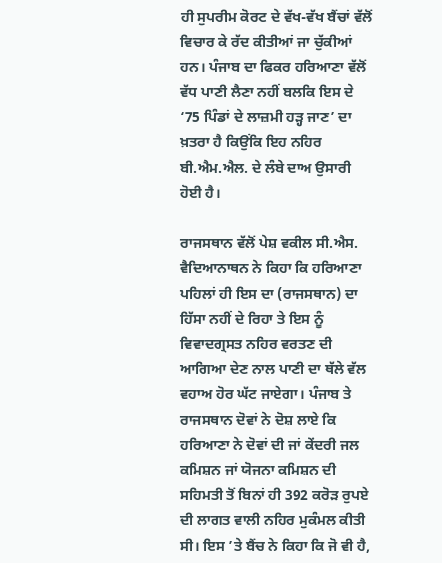ਹੀ ਸੁਪਰੀਮ ਕੋਰਟ ਦੇ ਵੱਖ-ਵੱਖ ਬੈਂਚਾਂ ਵੱਲੋਂ ਵਿਚਾਰ ਕੇ ਰੱਦ ਕੀਤੀਆਂ ਜਾ ਚੁੱਕੀਆਂ ਹਨ। ਪੰਜਾਬ ਦਾ ਫਿਕਰ ਹਰਿਆਣਾ ਵੱਲੋਂ ਵੱਧ ਪਾਣੀ ਲੈਣਾ ਨਹੀਂ ਬਲਕਿ ਇਸ ਦੇ ‘75 ਪਿੰਡਾਂ ਦੇ ਲਾਜ਼ਮੀ ਹੜ੍ਹ ਜਾਣ’ ਦਾ ਖ਼ਤਰਾ ਹੈ ਕਿਉਂਕਿ ਇਹ ਨਹਿਰ ਬੀ.ਐਮ.ਐਲ. ਦੇ ਲੰਬੇ ਦਾਅ ਉਸਾਰੀ ਹੋਈ ਹੈ।

ਰਾਜਸਥਾਨ ਵੱਲੋਂ ਪੇਸ਼ ਵਕੀਲ ਸੀ.ਐਸ. ਵੈਦਿਆਨਾਥਨ ਨੇ ਕਿਹਾ ਕਿ ਹਰਿਆਣਾ ਪਹਿਲਾਂ ਹੀ ਇਸ ਦਾ (ਰਾਜਸਥਾਨ) ਦਾ ਹਿੱਸਾ ਨਹੀਂ ਦੇ ਰਿਹਾ ਤੇ ਇਸ ਨੂੰ ਵਿਵਾਦਗ੍ਰਸਤ ਨਹਿਰ ਵਰਤਣ ਦੀ ਆਗਿਆ ਦੇਣ ਨਾਲ ਪਾਣੀ ਦਾ ਥੱਲੇ ਵੱਲ ਵਹਾਅ ਹੋਰ ਘੱਟ ਜਾਏਗਾ। ਪੰਜਾਬ ਤੇ ਰਾਜਸਥਾਨ ਦੋਵਾਂ ਨੇ ਦੋਸ਼ ਲਾਏ ਕਿ ਹਰਿਆਣਾ ਨੇ ਦੋਵਾਂ ਦੀ ਜਾਂ ਕੇਂਦਰੀ ਜਲ ਕਮਿਸ਼ਨ ਜਾਂ ਯੋਜਨਾ ਕਮਿਸ਼ਨ ਦੀ ਸਹਿਮਤੀ ਤੋਂ ਬਿਨਾਂ ਹੀ 392 ਕਰੋੜ ਰੁਪਏ ਦੀ ਲਾਗਤ ਵਾਲੀ ਨਹਿਰ ਮੁਕੰਮਲ ਕੀਤੀ ਸੀ। ਇਸ ’ਤੇ ਬੈਂਚ ਨੇ ਕਿਹਾ ਕਿ ਜੋ ਵੀ ਹੈ,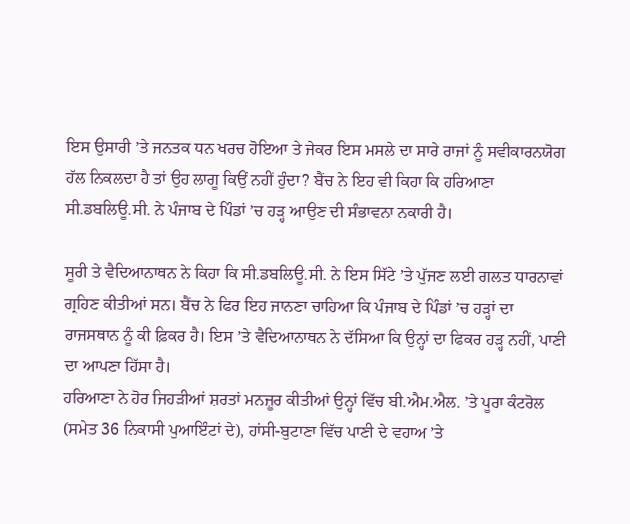ਇਸ ਉਸਾਰੀ ’ਤੇ ਜਨਤਕ ਧਨ ਖਰਚ ਹੋਇਆ ਤੇ ਜੇਕਰ ਇਸ ਮਸਲੇ ਦਾ ਸਾਰੇ ਰਾਜਾਂ ਨੂੰ ਸਵੀਕਾਰਨਯੋਗ ਹੱਲ ਨਿਕਲਦਾ ਹੈ ਤਾਂ ਉਹ ਲਾਗੂ ਕਿਉਂ ਨਹੀਂ ਹੁੰਦਾ? ਬੈਂਚ ਨੇ ਇਹ ਵੀ ਕਿਹਾ ਕਿ ਹਰਿਆਣਾ ਸੀ.ਡਬਲਿਊ.ਸੀ. ਨੇ ਪੰਜਾਬ ਦੇ ਪਿੰਡਾਂ ’ਚ ਹੜ੍ਹ ਆਉਣ ਦੀ ਸੰਭਾਵਨਾ ਨਕਾਰੀ ਹੈ।

ਸੂਰੀ ਤੇ ਵੈਦਿਆਨਾਥਨ ਨੇ ਕਿਹਾ ਕਿ ਸੀ.ਡਬਲਿਊ.ਸੀ. ਨੇ ਇਸ ਸਿੱਟੇ ’ਤੇ ਪੁੱਜਣ ਲਈ ਗਲਤ ਧਾਰਨਾਵਾਂ ਗ੍ਰਹਿਣ ਕੀਤੀਆਂ ਸਨ। ਬੈਂਚ ਨੇ ਫਿਰ ਇਹ ਜਾਨਣਾ ਚਾਹਿਆ ਕਿ ਪੰਜਾਬ ਦੇ ਪਿੰਡਾਂ ’ਚ ਹੜ੍ਹਾਂ ਦਾ ਰਾਜਸਥਾਨ ਨੂੰ ਕੀ ਫ਼ਿਕਰ ਹੈ। ਇਸ ’ਤੇ ਵੈਦਿਆਨਾਥਨ ਨੇ ਦੱਸਿਆ ਕਿ ਉਨ੍ਹਾਂ ਦਾ ਫਿਕਰ ਹੜ੍ਹ ਨਹੀਂ, ਪਾਣੀ ਦਾ ਆਪਣਾ ਹਿੱਸਾ ਹੈ।
ਹਰਿਆਣਾ ਨੇ ਹੋਰ ਜਿਹੜੀਆਂ ਸ਼ਰਤਾਂ ਮਨਜ਼ੂਰ ਕੀਤੀਆਂ ਉਨ੍ਹਾਂ ਵਿੱਚ ਬੀ.ਐਮ.ਐਲ. ’ਤੇ ਪੂਰਾ ਕੰਟਰੋਲ (ਸਮੇਤ 36 ਨਿਕਾਸੀ ਪੁਆਇੰਟਾਂ ਦੇ), ਹਾਂਸੀ-ਬੁਟਾਣਾ ਵਿੱਚ ਪਾਣੀ ਦੇ ਵਹਾਅ ’ਤੇ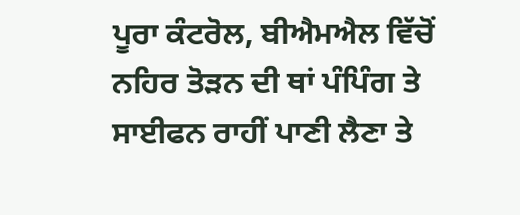ਪੂਰਾ ਕੰਟਰੋਲ, ਬੀਐਮਐਲ ਵਿੱਚੋਂ ਨਹਿਰ ਤੋੜਨ ਦੀ ਥਾਂ ਪੰਪਿੰਗ ਤੇ ਸਾਈਫਨ ਰਾਹੀਂ ਪਾਣੀ ਲੈਣਾ ਤੇ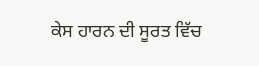ਕੇਸ ਹਾਰਨ ਦੀ ਸੂਰਤ ਵਿੱਚ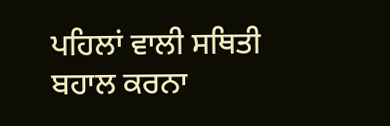ਪਹਿਲਾਂ ਵਾਲੀ ਸਥਿਤੀ ਬਹਾਲ ਕਰਨਾ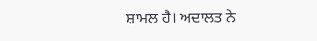ਸ਼ਾਮਲ ਹੈ। ਅਦਾਲਤ ਨੇ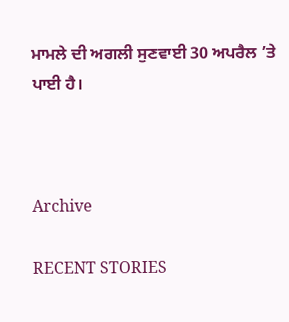ਮਾਮਲੇ ਦੀ ਅਗਲੀ ਸੁਣਵਾਈ 30 ਅਪਰੈਲ ’ਤੇ ਪਾਈ ਹੈ।



Archive

RECENT STORIES